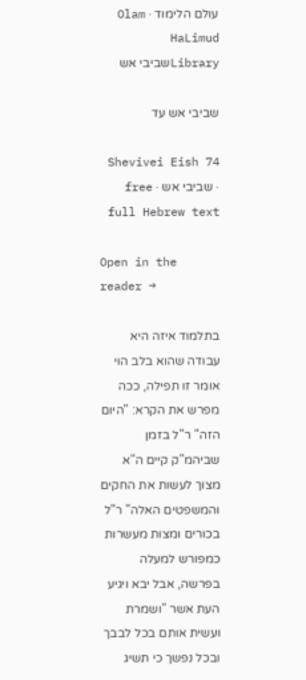עולם הלימוד · Olam HaLimud
Libraryשביבי אש

שביבי אש עד

Shevivei Eish 74 · שביבי אש · free full Hebrew text

Open in the reader →

בתלמוד איזה היא עבודה שהוא בלב הוי אומר זו תפילה, ככה מפרש את הקרא: "היום הזה" ר"ל בזמן שביהמ"ק קיים ה"א מצוך לעשות את החקים והמשפטים האלה" ר"ל בכורים ומצות מעשרות כמפורש למעלה בפרשה, אבל יבא ויגיע העת אשר "ושמרת ועשית אותם בכל לבבך ובכל נפשך כי תשיג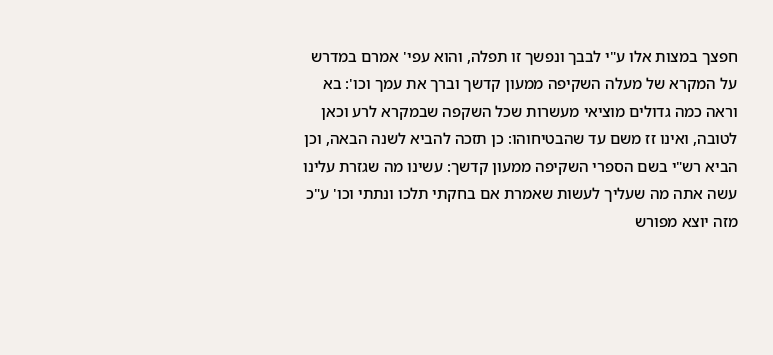חפצך במצות אלו ע"י לבבך ונפשך זו תפלה, והוא עפי' אמרם במדרש על המקרא של מעלה השקיפה ממעון קדשך וברך את עמך וכו': בא וראה כמה גדולים מוציאי מעשרות שכל השקפה שבמקרא לרע וכאן לטובה, ואינו זז משם עד שהבטיחוהו: כן תזכה להביא לשנה הבאה, וכן הביא רש"י בשם הספרי השקיפה ממעון קדשך: עשינו מה שגזרת עלינו עשה אתה מה שעליך לעשות שאמרת אם בחקתי תלכו ונתתי וכו' ע"כ מזה יוצא מפורש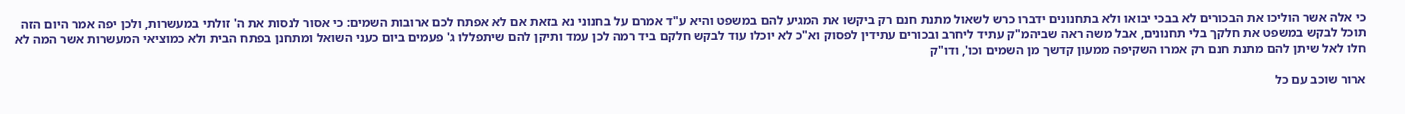כי אלה אשר הוליכו את הבכורים לא בבכי יבואו ולא בתחנונים ידברו כרש לשאול מתנת חנם רק ביקשו את המגיע להם במשפט והיא ע"ד אמרם על בחנוני נא בזאת אם לא אפתח לכם ארובות השמים: כי אסור לנסות את ה' זולתי במעשרות, ולכן יפה אמר היום הזה תוכל לבקש במשפט את חלקך בלי תחנונים, אבל משה ראה שביהמ"ק עתיד ליחרב ובכורים עתידין לפסוק וא"כ לא יוכלו עוד לבקש חלקם ביד רמה לכן עמד ותיקן להם שיתפללו ג' פעמים ביום כעני השואל ומתחנן בפתח הבית ולא כמוציאי המעשרות אשר המה לא חלו לאל שיתן להם מתנת חנם רק אמרו השקיפה ממעון קדשך מן השמים וכו', ודו"ק

ארור שוכב עם כל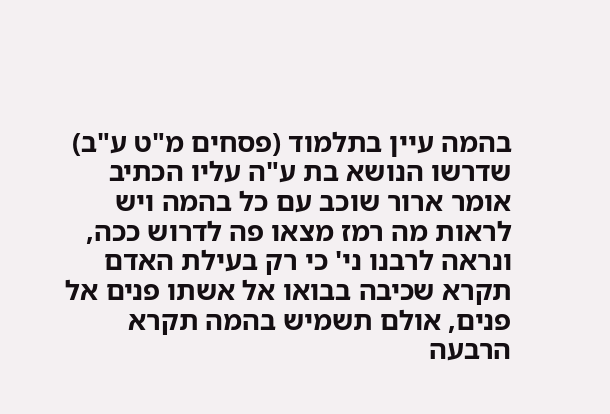בהמה עיין בתלמוד (פסחים מ"ט ע"ב) שדרשו הנושא בת ע"ה עליו הכתיב אומר ארור שוכב עם כל בהמה ויש לראות מה רמז מצאו פה לדרוש ככה, ונראה לרבנו ני' כי רק בעילת האדם תקרא שכיבה בבואו אל אשתו פנים אל פנים, אולם תשמיש בהמה תקרא הרבעה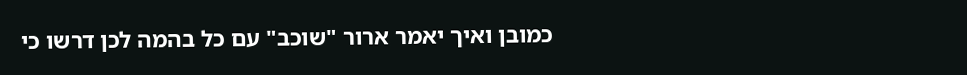כמובן ואיך יאמר ארור "שוכב" עם כל בהמה לכן דרשו כי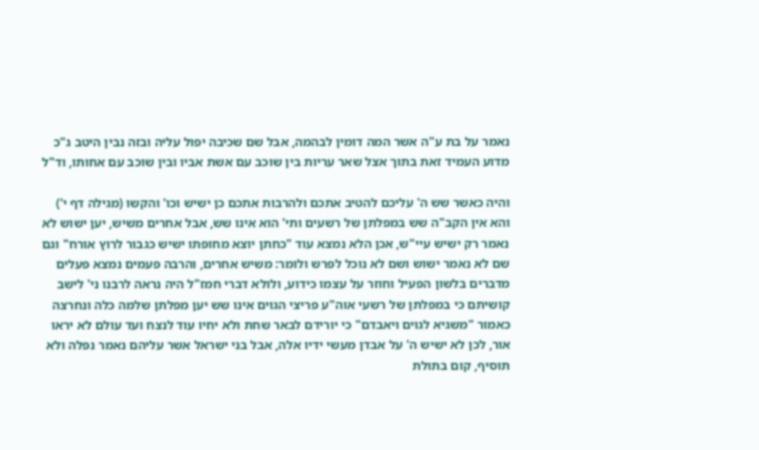נאמר על בת ע"ה אשר המה דומין לבהמה, אבל שם שכיבה יפול עליה ובזה נבין היטב ג"כ מדוע העמיד זאת בתוך אצל שאר עריות בין שוכב עם אשת אביו ובין שוכב עם אחותו, וד"ל

והיה כאשר שש ה' עליכם להטיב אתכם ולהרבות אתכם כן ישיש וכו' והקשו (מגילה דף י') והא אין הקב"ה שש במפלתן של רשעים ותי' הוא אינו שש, אבל אחרים משיש, יען ישוש לא נאמר רק ישיש עיי"ש, אכן הלא נמצא עוד "כחתן יוצא מחופתו ישיש כגבור לרוץ אורח" וגם שם לא נאמר ישוש ושם לא נוכל לפרש ולומר: משיש אחרים, והרבה פעמים נמצא פעלים מדברים בלשון הפעיל וחוזר על עצמו כידוע, ולולא דברי חמז"ל היה נראה לרבנו ני' לישב קושיתם כי במפלתן של רשעי אוה"ע פריצי הגוים אינו שש יען מפלתן שלמה כלה ונחרצה כאמור "משגיא לגוים ויאבדם" כי יורידם לבאר שחת ולא יחיו עוד לנצח ועד עולם לא יראו אור, לכן לא ישיש ה' על אבדן מעשי ידיו אלה, אבל בני ישראל אשר עליהם נאמר נפלה ולא תוסיף, קום בתולת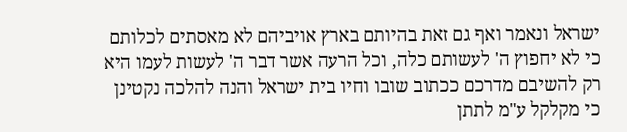ישראל ונאמר ואף גם זאת בהיותם בארץ אויביהם לא מאסתים לכלותם כי לא יחפוץ ה' לעשותם כלה, וכל הרעה אשר דבר ה' לעשות לעמו היא רק להשיבם מדרכם ככתוב שובו וחיו בית ישראל והנה להלכה נקטינן כי מקלקל ע"מ לתתן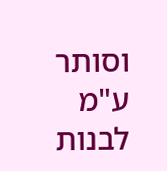וסותר ע"מ לבנות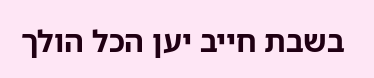בשבת חייב יען הכל הולך